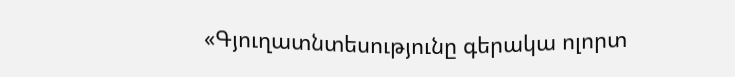«Գյուղատնտեսությունը գերակա ոլորտ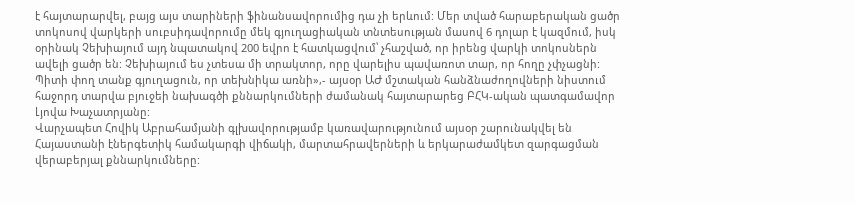է հայտարարվել, բայց այս տարիների ֆինանսավորումից դա չի երևում: Մեր տված հարաբերական ցածր տոկոսով վարկերի սուբսիդավորումը մեկ գյուղացիական տնտեսության մասով 6 դոլար է կազմում, իսկ օրինակ Չեխիայում այդ նպատակով 200 եվրո է հատկացվում՝ չհաշված, որ իրենց վարկի տոկոսներն ավելի ցածր են: Չեխիայում ես չտեսա մի տրակտոր, որը վարելիս պավառոտ տար, որ հողը չփչացնի: Պիտի փող տանք գյուղացուն, որ տեխնիկա առնի»,- այսօր ԱԺ մշտական հանձնաժողովների նիստում հաջորդ տարվա բյուջեի նախագծի քննարկումների ժամանակ հայտարարեց ԲՀԿ-ական պատգամավոր Լյովա Խաչատրյանը:
Վարչապետ Հովիկ Աբրահամյանի գլխավորությամբ կառավարությունում այսօր շարունակվել են Հայաստանի էներգետիկ համակարգի վիճակի, մարտահրավերների և երկարաժամկետ զարգացման վերաբերյալ քննարկումները: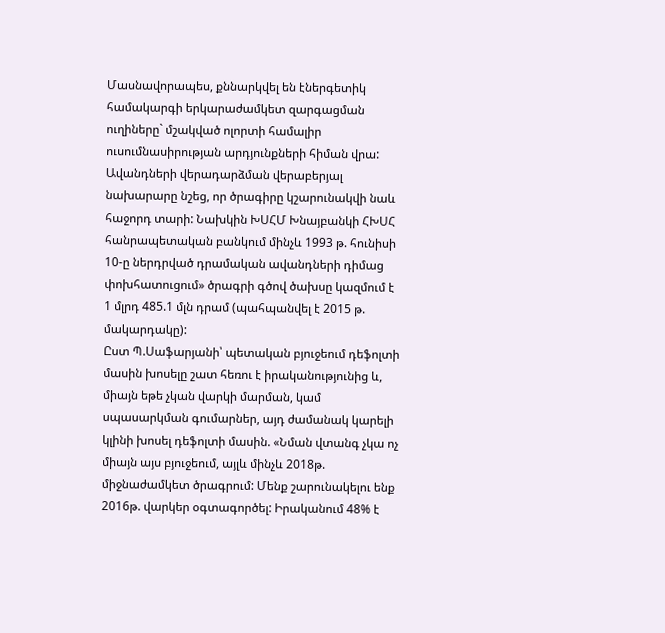Մասնավորապես, քննարկվել են էներգետիկ համակարգի երկարաժամկետ զարգացման ուղիները` մշակված ոլորտի համալիր ուսումնասիրության արդյունքների հիման վրա:
Ավանդների վերադարձման վերաբերյալ նախարարը նշեց, որ ծրագիրը կշարունակվի նաև հաջորդ տարի: Նախկին ԽՍՀՄ Խնայբանկի ՀԽՍՀ հանրապետական բանկում մինչև 1993 թ. հունիսի 10-ը ներդրված դրամական ավանդների դիմաց փոխհատուցում» ծրագրի գծով ծախսը կազմում է 1 մլրդ 485.1 մլն դրամ (պահպանվել է 2015 թ. մակարդակը):
Ըստ Պ.Սաֆարյանի՝ պետական բյուջեում դեֆոլտի մասին խոսելը շատ հեռու է իրականությունից և, միայն եթե չկան վարկի մարման, կամ սպասարկման գումարներ, այդ ժամանակ կարելի կլինի խոսել դեֆոլտի մասին. «Նման վտանգ չկա ոչ միայն այս բյուջեում, այլև մինչև 2018թ. միջնաժամկետ ծրագրում: Մենք շարունակելու ենք 2016թ. վարկեր օգտագործել: Իրականում 48% է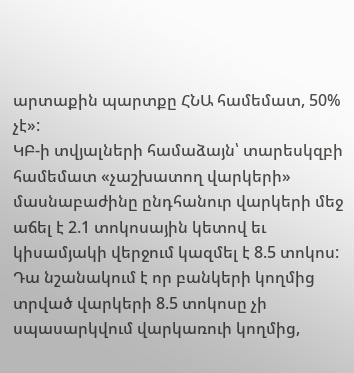արտաքին պարտքը ՀՆԱ համեմատ, 50% չէ»:
ԿԲ-ի տվյալների համաձայն՝ տարեսկզբի համեմատ «չաշխատող վարկերի» մասնաբաժինը ընդհանուր վարկերի մեջ աճել է 2.1 տոկոսային կետով եւ կիսամյակի վերջում կազմել է 8.5 տոկոս: Դա նշանակում է որ բանկերի կողմից տրված վարկերի 8.5 տոկոսը չի սպասարկվում վարկառուի կողմից,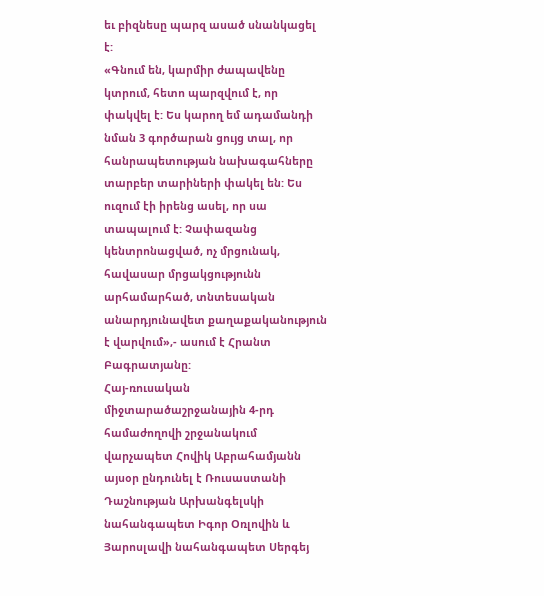եւ բիզնեսը պարզ ասած սնանկացել է:
«Գնում են, կարմիր ժապավենը կտրում, հետո պարզվում է, որ փակվել է: Ես կարող եմ ադամանդի նման 3 գործարան ցույց տալ, որ հանրապետության նախագահները տարբեր տարիների փակել են: Ես ուզում էի իրենց ասել, որ սա տապալում է: Չափազանց կենտրոնացված, ոչ մրցունակ, հավասար մրցակցությունն արհամարհած, տնտեսական անարդյունավետ քաղաքականություն է վարվում»,- ասում է Հրանտ Բագրատյանը:
Հայ-ռուսական միջտարածաշրջանային 4-րդ համաժողովի շրջանակում վարչապետ Հովիկ Աբրահամյանն այսօր ընդունել է Ռուսաստանի Դաշնության Արխանգելսկի նահանգապետ Իգոր Օռլովին և Յարոսլավի նահանգապետ Սերգեյ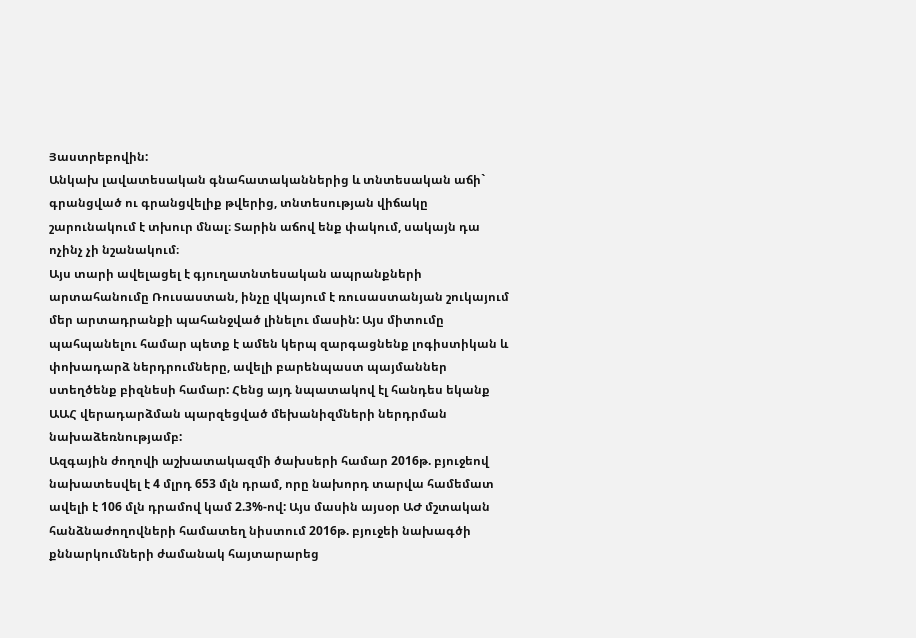Յաստրեբովին:
Անկախ լավատեսական գնահատականներից և տնտեսական աճի` գրանցված ու գրանցվելիք թվերից, տնտեսության վիճակը շարունակում է տխուր մնալ։ Տարին աճով ենք փակում, սակայն դա ոչինչ չի նշանակում։
Այս տարի ավելացել է գյուղատնտեսական ապրանքների արտահանումը Ռուսաստան, ինչը վկայում է ռուսաստանյան շուկայում մեր արտադրանքի պահանջված լինելու մասին: Այս միտումը պահպանելու համար պետք է ամեն կերպ զարգացնենք լոգիստիկան և փոխադարձ ներդրումները, ավելի բարենպաստ պայմաններ ստեղծենք բիզնեսի համար: Հենց այդ նպատակով էլ հանդես եկանք ԱԱՀ վերադարձման պարզեցված մեխանիզմների ներդրման նախաձեռնությամբ:
Ազգային ժողովի աշխատակազմի ծախսերի համար 2016թ. բյուջեով նախատեսվել է 4 մլրդ 653 մլն դրամ, որը նախորդ տարվա համեմատ ավելի է 106 մլն դրամով կամ 2.3%-ով: Այս մասին այսօր ԱԺ մշտական հանձնաժողովների համատեղ նիստում 2016թ. բյուջեի նախագծի քննարկումների ժամանակ հայտարարեց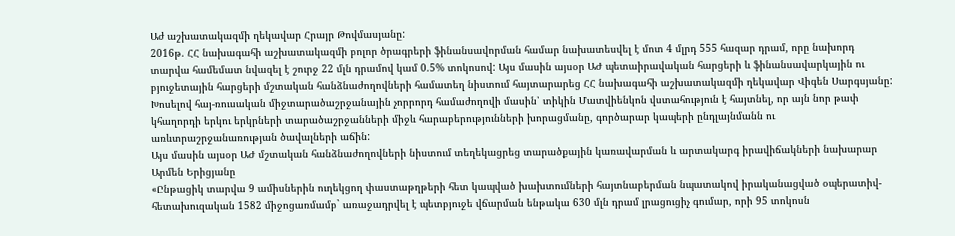Աժ աշխատակազմի ղեկավար Հրայր Թովմասյանը:
2016թ. ՀՀ նախագահի աշխատակազմի բոլոր ծրագրերի ֆինանսավորման համար նախատեսվել է մոտ 4 մլրդ 555 հազար դրամ, որը նախորդ տարվա համեմատ նվազել է շուրջ 22 մլն դրամով կամ 0.5% տոկոսով: Այս մասին այսօր ԱԺ պետաիրավական հարցերի և ֆինանսավարկային ու բյուջետային հարցերի մշտական հանձնաժողովների համատեղ նիստում հայտարարեց ՀՀ նախագահի աշխատակազմի ղեկավար Վիգեն Սարգսյանը:
Խոսելով հայ-ռուսական միջտարածաշրջանային չորրորդ համաժողովի մասին՝ տիկին Մատվիենկոն վստահություն է հայտնել, որ այն նոր թափ կհաղորդի երկու երկրների տարածաշրջանների միջև հարաբերությունների խորացմանը, գործարար կապերի ընդլայնմանն ու առևտրաշրջանառության ծավալների աճին:
Այս մասին այսօր ԱԺ մշտական հանձնաժողովների նիստում տեղեկացրեց տարածքային կառավարման և արտակարգ իրավիճակների նախարար Արմեն Երիցյանը
«Ընթացիկ տարվա 9 ամիսներին ուղեկցող փաստաթղթերի հետ կապված խախտումների հայտնաբերման նպատակով իրականացված օպերատիվ-հետախուզական 1582 միջոցառմամբ` առաջադրվել է պետբյուջե վճարման ենթակա 630 մլն դրամ լրացուցիչ գումար, որի 95 տոկոսն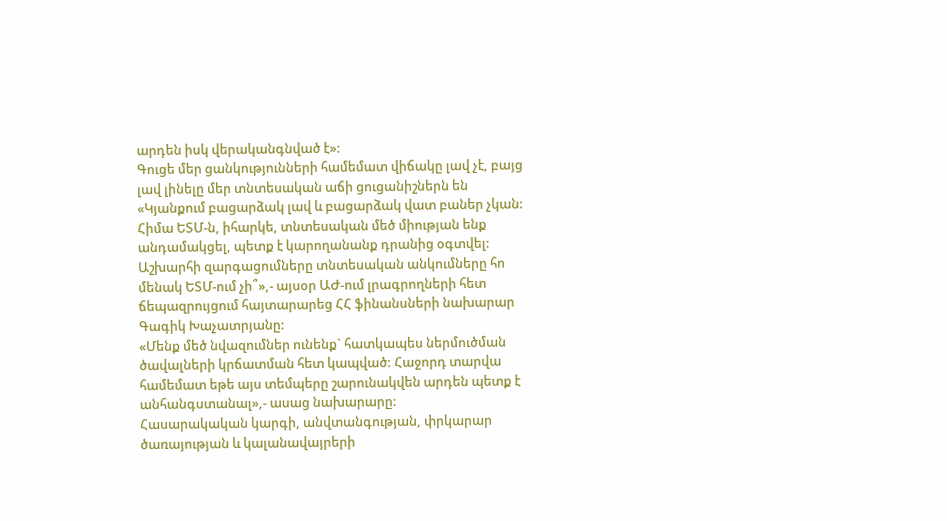արդեն իսկ վերականգնված է»:
Գուցե մեր ցանկությունների համեմատ վիճակը լավ չէ, բայց լավ լինելը մեր տնտեսական աճի ցուցանիշներն են
«Կյանքում բացարձակ լավ և բացարձակ վատ բաներ չկան: Հիմա ԵՏՄ-ն, իհարկե, տնտեսական մեծ միության ենք անդամակցել, պետք է կարողանանք դրանից օգտվել: Աշխարհի զարգացումները տնտեսական անկումները հո մենակ ԵՏՄ-ում չի՞»,- այսօր ԱԺ-ում լրագրողների հետ ճեպազրույցում հայտարարեց ՀՀ ֆինանսների նախարար Գագիկ Խաչատրյանը:
«Մենք մեծ նվազումներ ունենք` հատկապես ներմուծման ծավալների կրճատման հետ կապված: Հաջորդ տարվա համեմատ եթե այս տեմպերը շարունակվեն արդեն պետք է անհանգստանալ»,- ասաց նախարարը:
Հասարակական կարգի, անվտանգության, փրկարար ծառայության և կալանավայրերի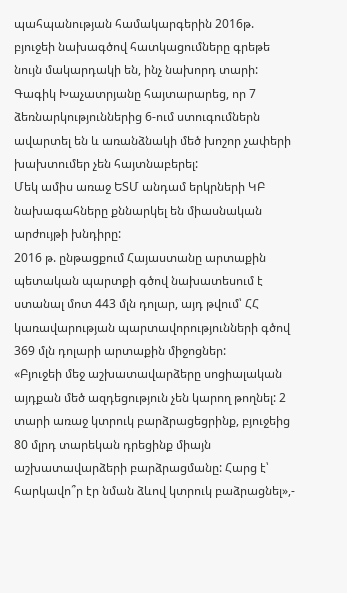պահպանության համակարգերին 2016թ. բյուջեի նախագծով հատկացումները գրեթե նույն մակարդակի են, ինչ նախորդ տարի:
Գագիկ Խաչատրյանը հայտարարեց, որ 7 ձեռնարկություններից 6-ում ստուգումներն ավարտել են և առանձնակի մեծ խոշոր չափերի խախտումեր չեն հայտնաբերել:
Մեկ ամիս առաջ ԵՏՄ անդամ երկրների ԿԲ նախագահները քննարկել են միասնական արժույթի խնդիրը:
2016 թ. ընթացքում Հայաստանը արտաքին պետական պարտքի գծով նախատեսում է ստանալ մոտ 443 մլն դոլար, այդ թվում՝ ՀՀ կառավարության պարտավորությունների գծով 369 մլն դոլարի արտաքին միջոցներ:
«Բյուջեի մեջ աշխատավարձերը սոցիալական այդքան մեծ ազդեցություն չեն կարող թողնել: 2 տարի առաջ կտրուկ բարձրացեցրինք, բյուջեից 80 մլրդ տարեկան դրեցինք միայն աշխատավարձերի բարձրացմանը: Հարց է՝ հարկավո՞ր էր նման ձևով կտրուկ բաձրացնել»,-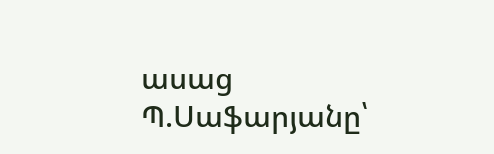ասաց Պ.Սաֆարյանը՝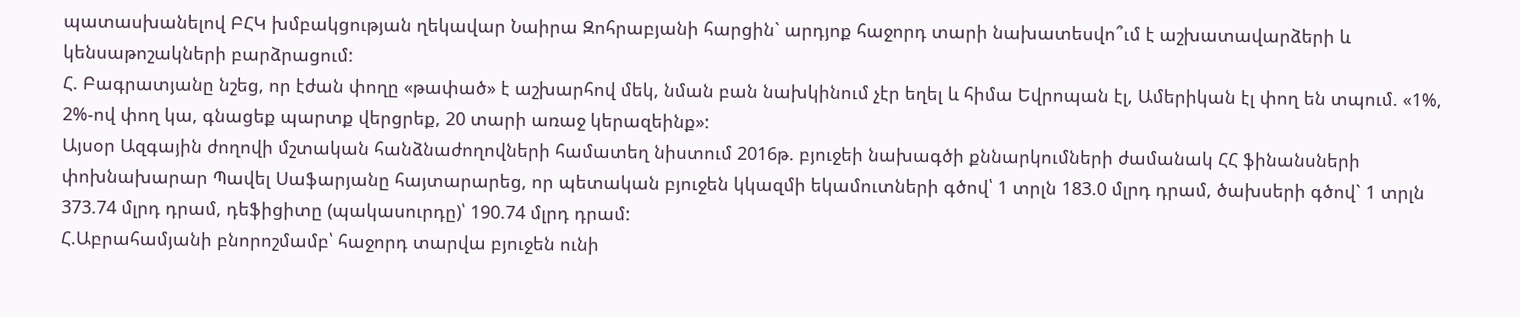պատասխանելով ԲՀԿ խմբակցության ղեկավար Նաիրա Զոհրաբյանի հարցին` արդյոք հաջորդ տարի նախատեսվո՞ւմ է աշխատավարձերի և կենսաթոշակների բարձրացում:
Հ. Բագրատյանը նշեց, որ էժան փողը «թափած» է աշխարհով մեկ, նման բան նախկինում չէր եղել և հիմա Եվրոպան էլ, Ամերիկան էլ փող են տպում. «1%, 2%-ով փող կա, գնացեք պարտք վերցրեք, 20 տարի առաջ կերազեինք»:
Այսօր Ազգային ժողովի մշտական հանձնաժողովների համատեղ նիստում 2016թ. բյուջեի նախագծի քննարկումների ժամանակ ՀՀ ֆինանսների փոխնախարար Պավել Սաֆարյանը հայտարարեց, որ պետական բյուջեն կկազմի եկամուտների գծով՝ 1 տրլն 183.0 մլրդ դրամ, ծախսերի գծով` 1 տրլն 373.74 մլրդ դրամ, դեֆիցիտը (պակասուրդը)՝ 190.74 մլրդ դրամ:
Հ.Աբրահամյանի բնորոշմամբ՝ հաջորդ տարվա բյուջեն ունի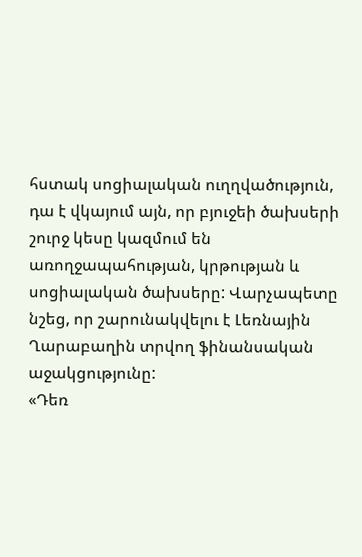հստակ սոցիալական ուղղվածություն, դա է վկայում այն, որ բյուջեի ծախսերի շուրջ կեսը կազմում են առողջապահության, կրթության և սոցիալական ծախսերը: Վարչապետը նշեց, որ շարունակվելու է Լեռնային Ղարաբաղին տրվող ֆինանսական աջակցությունը:
«Դեռ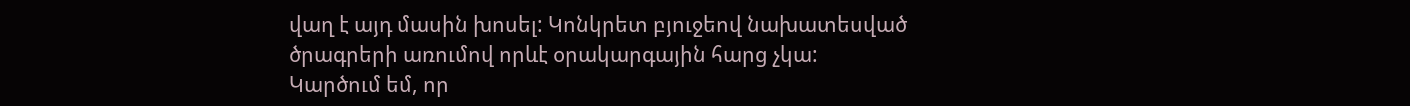վաղ է այդ մասին խոսել: Կոնկրետ բյուջեով նախատեսված ծրագրերի առումով որևէ օրակարգային հարց չկա: Կարծում եմ, որ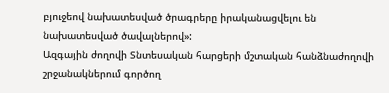բյուջեով նախատեսված ծրագրերը իրականացվելու են նախատեսված ծավալներով»:
Ազգային ժողովի Տնտեսական հարցերի մշտական հանձնաժողովի շրջանակներում գործող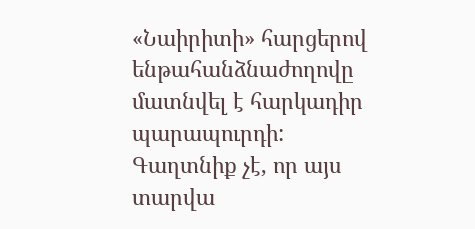«Նաիրիտի» հարցերով ենթահանձնաժողովը մատնվել է հարկադիր պարապուրդի:
Գաղտնիք չէ, որ այս տարվա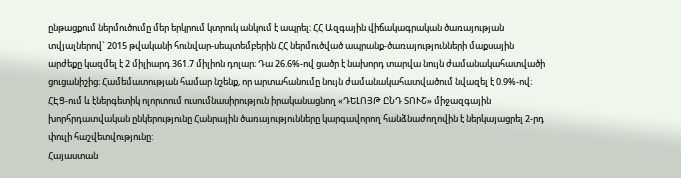ընթացքում ներմուծումը մեր երկրում կտրուկ անկում է ապրել։ ՀՀ Ազգային վիճակագրական ծառայության տվյալներով` 2015 թվականի հունվար-սեպտեմբերին ՀՀ ներմուծված ապրանք-ծառայությունների մաքսային արժեքը կազմել է 2 միլիարդ 361.7 միլիոն դոլար։ Դա 26.6%-ով ցածր է նախորդ տարվա նույն ժամանակահատվածի ցուցանիշից։ Համեմատության համար նշենք, որ արտահանումը նույն ժամանակահատվածում նվազել է 0.9%-ով։
ՀԷՑ-ում և էներգետիկ ոլորտում ուսումնասիրություն իրականացնող «ԴԵԼՈՅԹ ԸՆԴ ՏՈՒՇ» միջազգային խորհրդատվական ընկերությունը Հանրային ծառայությունները կարգավորող հանձնաժողովին է ներկայացրել 2-րդ փուլի հաշվետվությունը:
Հայաստան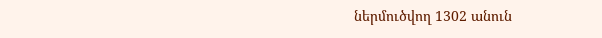ներմուծվող 1302 անուն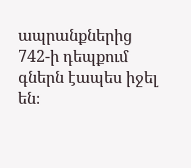ապրանքներից 742-ի դեպքում գներն էապես իջել են։